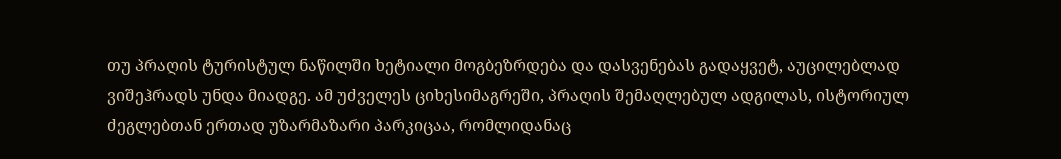თუ პრაღის ტურისტულ ნაწილში ხეტიალი მოგბეზრდება და დასვენებას გადაყვეტ, აუცილებლად ვიშეჰრადს უნდა მიადგე. ამ უძველეს ციხესიმაგრეში, პრაღის შემაღლებულ ადგილას, ისტორიულ ძეგლებთან ერთად უზარმაზარი პარკიცაა, რომლიდანაც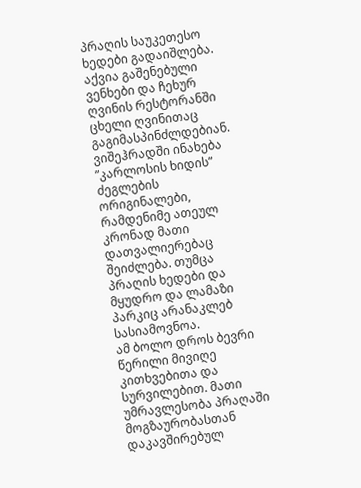პრაღის საუკეთესო ხედები გადაიშლება. აქვია გაშენებული ვენხები და ჩეხურ ღვინის რესტორანში ცხელი ღვინითაც გაგიმასპინძლდებიან. ვიშეჰრადში ინახება ”კარლოსის ხიდის” ძეგლების ორიგინალები, რამდენიმე ათეულ კრონად მათი დათვალიერებაც შეიძლება. თუმცა პრაღის ხედები და მყუდრო და ლამაზი პარკიც არანაკლებ სასიამოვნოა.
ამ ბოლო დროს ბევრი წერილი მივიღე კითხვებითა და სურვილებით. მათი უმრავლესობა პრაღაში მოგზაურობასთან დაკავშირებულ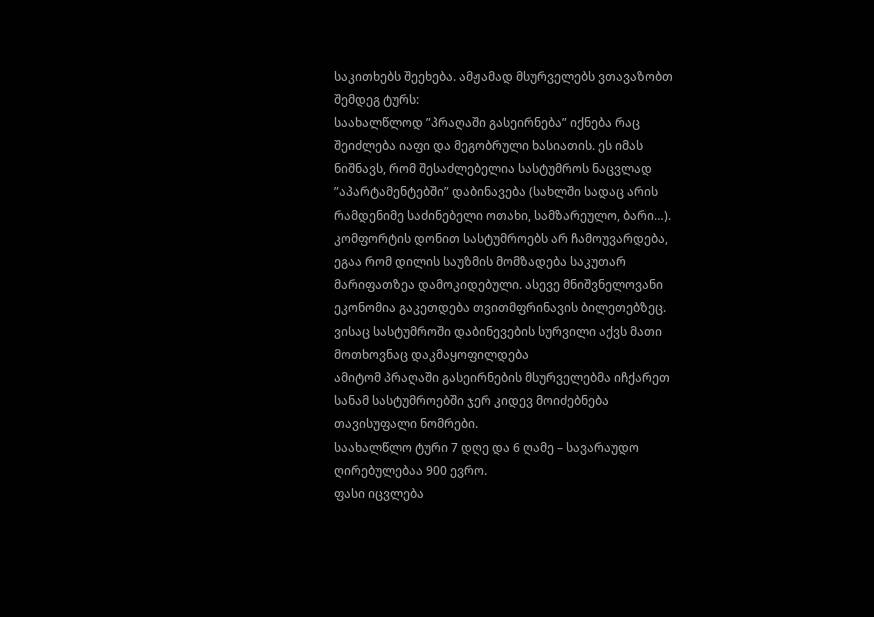საკითხებს შეეხება. ამჟამად მსურველებს ვთავაზობთ შემდეგ ტურს:
საახალწლოდ ”პრაღაში გასეირნება” იქნება რაც შეიძლება იაფი და მეგობრული ხასიათის. ეს იმას ნიშნავს, რომ შესაძლებელია სასტუმროს ნაცვლად ”აპარტამენტებში” დაბინავება (სახლში სადაც არის რამდენიმე საძინებელი ოთახი, სამზარეულო, ბარი…). კომფორტის დონით სასტუმროებს არ ჩამოუვარდება, ეგაა რომ დილის საუზმის მომზადება საკუთარ მარიფათზეა დამოკიდებული. ასევე მნიშვნელოვანი ეკონომია გაკეთდება თვითმფრინავის ბილეთებზეც.
ვისაც სასტუმროში დაბინევების სურვილი აქვს მათი მოთხოვნაც დაკმაყოფილდება
ამიტომ პრაღაში გასეირნების მსურველებმა იჩქარეთ სანამ სასტუმროებში ჯერ კიდევ მოიძებნება თავისუფალი ნომრები.
საახალწლო ტური 7 დღე და 6 ღამე – სავარაუდო ღირებულებაა 900 ევრო.
ფასი იცვლება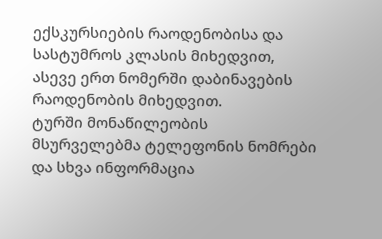ექსკურსიების რაოდენობისა და სასტუმროს კლასის მიხედვით, ასევე ერთ ნომერში დაბინავების რაოდენობის მიხედვით.
ტურში მონაწილეობის მსურველებმა ტელეფონის ნომრები და სხვა ინფორმაცია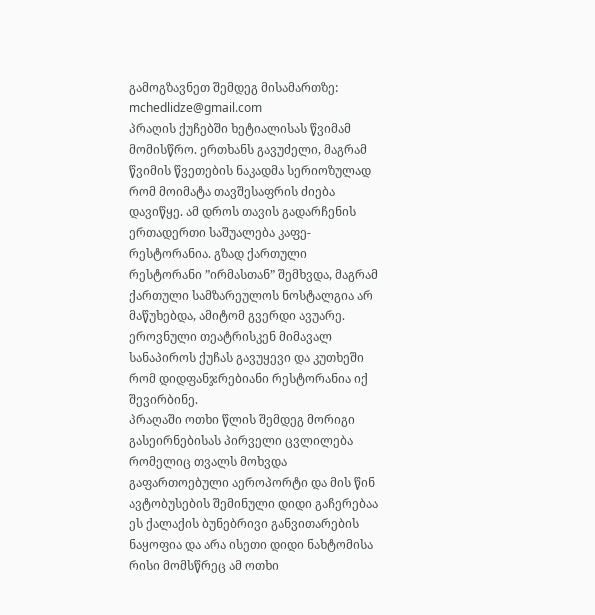გამოგზავნეთ შემდეგ მისამართზე: mchedlidze@gmail.com
პრაღის ქუჩებში ხეტიალისას წვიმამ მომისწრო. ერთხანს გავუძელი, მაგრამ წვიმის წვეთების ნაკადმა სერიოზულად რომ მოიმატა თავშესაფრის ძიება დავიწყე. ამ დროს თავის გადარჩენის ერთადერთი საშუალება კაფე-რესტორანია. გზად ქართული რესტორანი ”ირმასთან” შემხვდა, მაგრამ ქართული სამზარეულოს ნოსტალგია არ მაწუხებდა, ამიტომ გვერდი ავუარე. ეროვნული თეატრისკენ მიმავალ სანაპიროს ქუჩას გავუყევი და კუთხეში რომ დიდფანჯრებიანი რესტორანია იქ შევირბინე.
პრაღაში ოთხი წლის შემდეგ მორიგი გასეირნებისას პირველი ცვლილება რომელიც თვალს მოხვდა გაფართოებული აეროპორტი და მის წინ ავტობუსების შემინული დიდი გაჩერებაა ეს ქალაქის ბუნებრივი განვითარების ნაყოფია და არა ისეთი დიდი ნახტომისა რისი მომსწრეც ამ ოთხი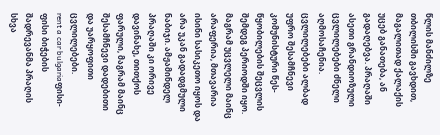წლის მანძილზე თბილისში გავხდით, მაგალითად ქალაქის უცებ განათება, ან გადაღებვა. პრაღაში ასეთი გრანდიოზული ცვლილებები ძნელი აღმოსაჩენია. ცვლილებები ალბად უფრო შესამჩნევი კომუნისტური წეს-წყობილების შეცვლის შემდეგ პერიოდში იყო.
მაგრამ უცვლელი მაინც არაფერია, მთავარია ისინი სასიკეთო იყოს და არა უკან გადადგმული ნაბიჯი. ამჟამინდელ პრაღაში კი ორივე დავინახე, თითქოს ფარული, მაგრამ მაინც შესამჩნევი დადებითი და უარყოფითი ცვლილებები.
rent a car bulgariaფისი-ფისი ბიჭების შადრევანმა პრაღის სხვა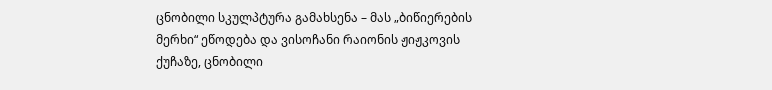ცნობილი სკულპტურა გამახსენა – მას „ბიწიერების მერხი“ ეწოდება და ვისოჩანი რაიონის ჟიჟკოვის ქუჩაზე, ცნობილი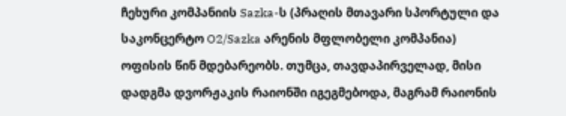ჩეხური კომპანიის Sazka-ს (პრაღის მთავარი სპორტული და საკონცერტო O2/Sazka არენის მფლობელი კომპანია) ოფისის წინ მდებარეობს. თუმცა, თავდაპირველად, მისი დადგმა დვორჟაკის რაიონში იგეგმებოდა, მაგრამ რაიონის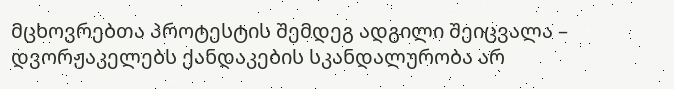მცხოვრებთა პროტესტის შემდეგ ადგილი შეიცვალა – დვორჟაკელებს ქანდაკების სკანდალურობა არ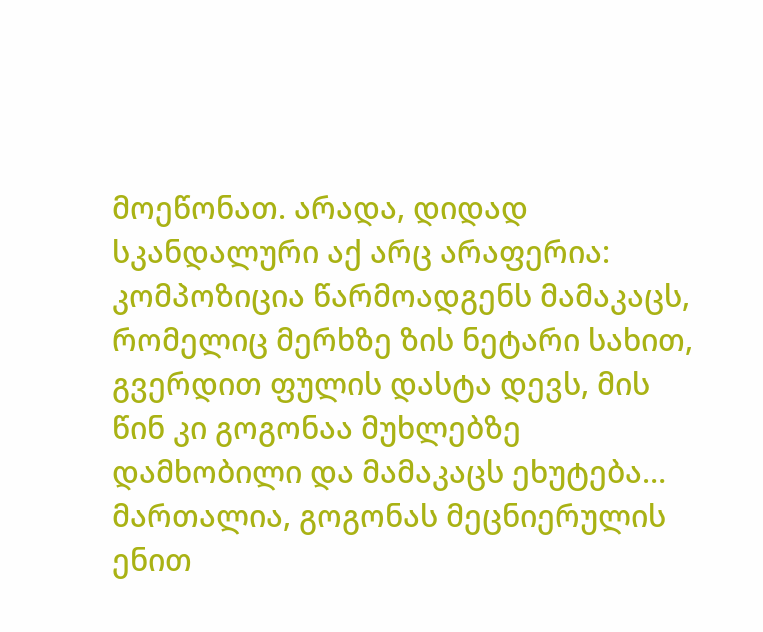მოეწონათ. არადა, დიდად სკანდალური აქ არც არაფერია: კომპოზიცია წარმოადგენს მამაკაცს, რომელიც მერხზე ზის ნეტარი სახით, გვერდით ფულის დასტა დევს, მის წინ კი გოგონაა მუხლებზე დამხობილი და მამაკაცს ეხუტება… მართალია, გოგონას მეცნიერულის ენით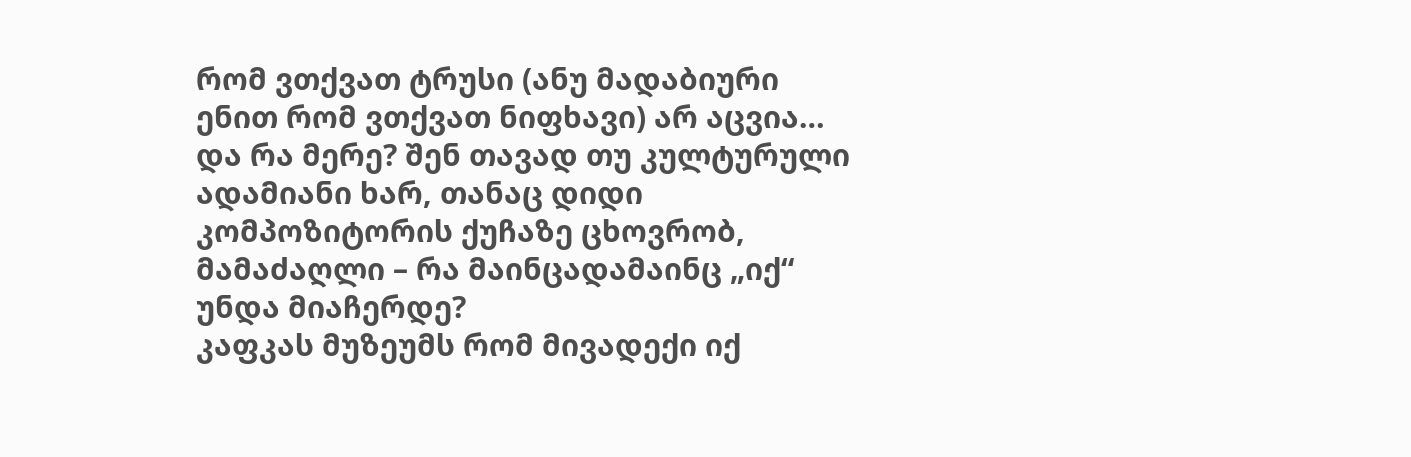რომ ვთქვათ ტრუსი (ანუ მადაბიური ენით რომ ვთქვათ ნიფხავი) არ აცვია… და რა მერე? შენ თავად თუ კულტურული ადამიანი ხარ, თანაც დიდი კომპოზიტორის ქუჩაზე ცხოვრობ, მამაძაღლი – რა მაინცადამაინც „იქ“ უნდა მიაჩერდე?
კაფკას მუზეუმს რომ მივადექი იქ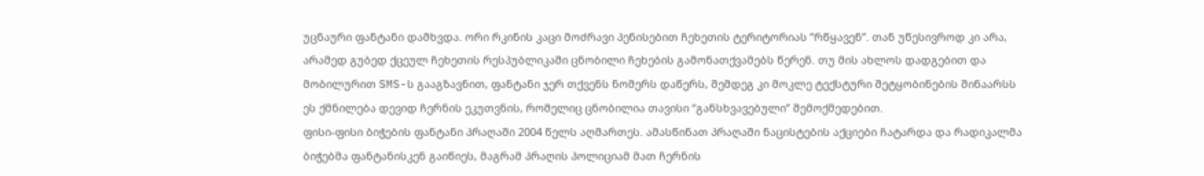უცნაური ფანტანი დამხვდა. ორი რკინის კაცი მოძრავი პენისებით ჩეხეთის ტერიტორიას ”რწყავენ”. თან უწესივროდ კი არა, არამედ გუბედ ქცეულ ჩეხეთის რესპუბლიკაში ცნობილი ჩეხების გამონათქვამებს წერენ. თუ მის ახლოს დადგებით და მობილურით SMS-ს გააგზავნით, ფანტანი ჯერ თქვენს ნომერს დაწერს, შემდეგ კი მოკლე ტექსტური შეტყობინების შინაარსს
ეს ქმნილება დევიდ ჩერნის ეკუთვნის, რომელიც ცნობილია თავისი “განსხვავებული” შემოქმედებით.
ფისი-ფისი ბიჭების ფანტანი პრაღაში 2004 წელს აღმართეს. ამასწინათ პრაღაში ნაცისტების აქციები ჩატარდა და რადიკალმა ბიჭებმა ფანტანისკენ გაიწიეს, მაგრამ პრაღის პოლიციამ მათ ჩერნის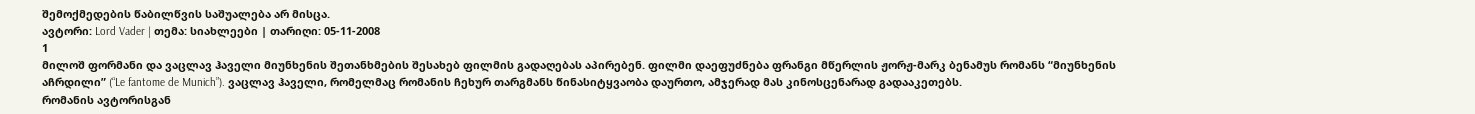შემოქმედების წაბილწვის საშუალება არ მისცა.
ავტორი: Lord Vader | თემა: სიახლეები | თარიღი: 05-11-2008
1
მილოშ ფორმანი და ვაცლავ ჰაველი მიუნხენის შეთანხმების შესახებ ფილმის გადაღებას აპირებენ. ფილმი დაეფუძნება ფრანგი მწერლის ჟორჟ-მარკ ბენამუს რომანს “მიუნხენის აჩრდილი” (“Le fantome de Munich”). ვაცლავ ჰაველი, რომელმაც რომანის ჩეხურ თარგმანს წინასიტყვაობა დაურთო, ამჯერად მას კინოსცენარად გადააკეთებს.
რომანის ავტორისგან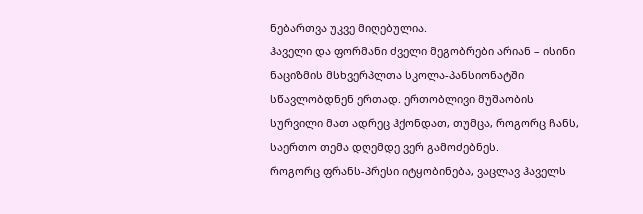ნებართვა უკვე მიღებულია.
ჰაველი და ფორმანი ძველი მეგობრები არიან – ისინი ნაციზმის მსხვერპლთა სკოლა-პანსიონატში სწავლობდნენ ერთად. ერთობლივი მუშაობის სურვილი მათ ადრეც ჰქონდათ, თუმცა, როგორც ჩანს, საერთო თემა დღემდე ვერ გამოძებნეს.
როგორც ფრანს-პრესი იტყობინება, ვაცლავ ჰაველს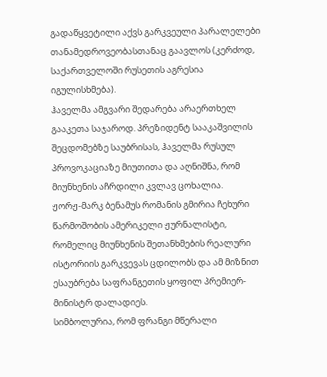გადაწყვეტილი აქვს გარკვეული პარალელები თანამედროვეობასთანაც გაავლოს (კერძოდ, საქართველოში რუსეთის აგრესია იგულისხმება).
ჰაველმა ამგვარი შედარება არაერთხელ გააკეთა საჯაროდ. პრეზიდენტ სააკაშვილის შეცდომებზე საუბრისას, ჰაველმა რუსულ პროვოკაციაზე მიუთითა და აღნიშნა, რომ მიუნხენის აჩრდილი კვლავ ცოხალია.
ჟორჟ-მარკ ბენამუს რომანის გმირია ჩეხური წარმოშობის ამერიკელი ჟურნალისტი, რომელიც მიუნხენის შეთანხმების რეალური ისტორიის გარკვევას ცდილობს და ამ მიზნით ესაუბრება საფრანგეთის ყოფილ პრემიერ-მინისტრ დალადიეს.
სიმბოლურია, რომ ფრანგი მწერალი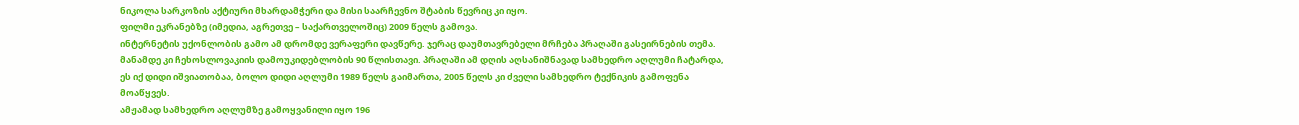ნიკოლა სარკოზის აქტიური მხარდამჭერი და მისი საარჩევნო შტაბის წევრიც კი იყო.
ფილმი ეკრანებზე (იმედია, აგრეთვე – საქართველოშიც) 2009 წელს გამოვა.
ინტერნეტის უქონლობის გამო ამ დრომდე ვერაფერი დავწერე. ჯერაც დაუმთავრებელი მრჩება პრაღაში გასეირნების თემა.
მანამდე კი ჩეხოსლოვაკიის დამოუკიდებლობის 90 წლისთავი. პრაღაში ამ დღის აღსანიშნავად სამხედრო აღლუმი ჩატარდა, ეს იქ დიდი იშვიათობაა, ბოლო დიდი აღლუმი 1989 წელს გაიმართა, 2005 წელს კი ძველი სამხედრო ტექნიკის გამოფენა მოაწყვეს.
ამჟამად სამხედრო აღლუმზე გამოყვანილი იყო 196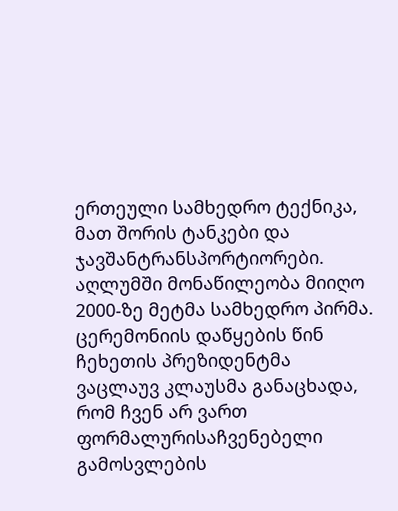ერთეული სამხედრო ტექნიკა, მათ შორის ტანკები და ჯავშანტრანსპორტიორები. აღლუმში მონაწილეობა მიიღო 2000-ზე მეტმა სამხედრო პირმა. ცერემონიის დაწყების წინ ჩეხეთის პრეზიდენტმა ვაცლაუვ კლაუსმა განაცხადა, რომ ჩვენ არ ვართ ფორმალურისაჩვენებელი გამოსვლების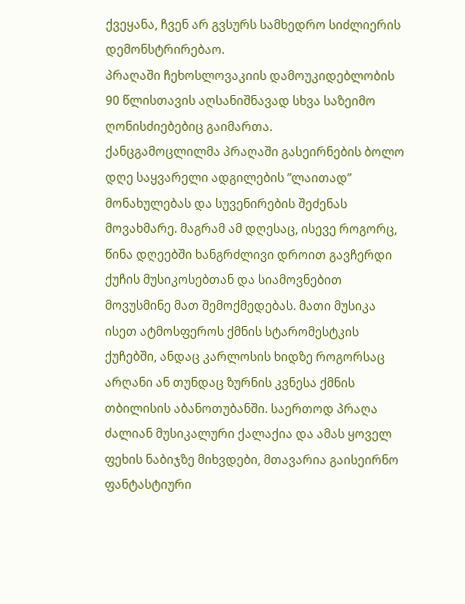ქვეყანა, ჩვენ არ გვსურს სამხედრო სიძლიერის დემონსტრირებაო.
პრაღაში ჩეხოსლოვაკიის დამოუკიდებლობის 90 წლისთავის აღსანიშნავად სხვა საზეიმო ღონისძიებებიც გაიმართა.
ქანცგამოცლილმა პრაღაში გასეირნების ბოლო დღე საყვარელი ადგილების ”ლაითად” მონახულებას და სუვენირების შეძენას მოვახმარე. მაგრამ ამ დღესაც, ისევე როგორც, წინა დღეებში ხანგრძლივი დროით გავჩერდი ქუჩის მუსიკოსებთან და სიამოვნებით მოვუსმინე მათ შემოქმედებას. მათი მუსიკა ისეთ ატმოსფეროს ქმნის სტარომესტკის ქუჩებში, ანდაც კარლოსის ხიდზე როგორსაც არღანი ან თუნდაც ზურნის კვნესა ქმნის თბილისის აბანოთუბანში. საერთოდ პრაღა ძალიან მუსიკალური ქალაქია და ამას ყოველ ფეხის ნაბიჯზე მიხვდები, მთავარია გაისეირნო
ფანტასტიური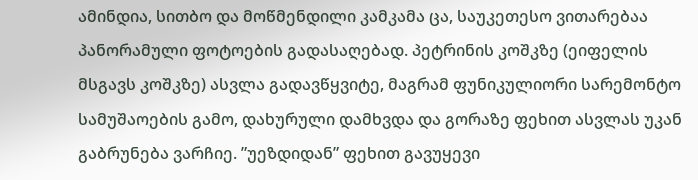ამინდია, სითბო და მოწმენდილი კამკამა ცა, საუკეთესო ვითარებაა პანორამული ფოტოების გადასაღებად. პეტრინის კოშკზე (ეიფელის მსგავს კოშკზე) ასვლა გადავწყვიტე, მაგრამ ფუნიკულიორი სარემონტო სამუშაოების გამო, დახურული დამხვდა და გორაზე ფეხით ასვლას უკან გაბრუნება ვარჩიე. ”უეზდიდან” ფეხით გავუყევი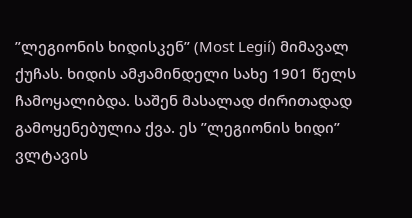”ლეგიონის ხიდისკენ” (Most Legií) მიმავალ ქუჩას. ხიდის ამჟამინდელი სახე 1901 წელს ჩამოყალიბდა. საშენ მასალად ძირითადად გამოყენებულია ქვა. ეს ”ლეგიონის ხიდი” ვლტავის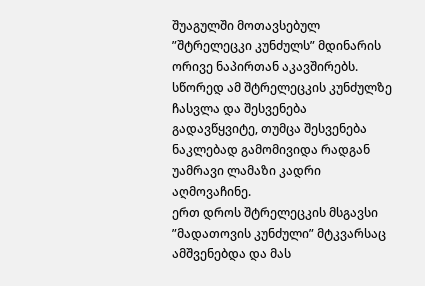შუაგულში მოთავსებულ ”შტრელეცკი კუნძულს” მდინარის ორივე ნაპირთან აკავშირებს. სწორედ ამ შტრელეცკის კუნძულზე ჩასვლა და შესვენება გადავწყვიტე, თუმცა შესვენება ნაკლებად გამომივიდა რადგან უამრავი ლამაზი კადრი აღმოვაჩინე.
ერთ დროს შტრელეცკის მსგავსი ”მადათოვის კუნძული” მტკვარსაც ამშვენებდა და მას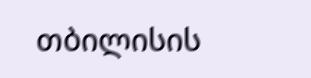თბილისის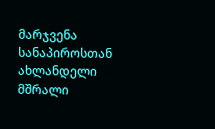მარჯვენა სანაპიროსთან ახლანდელი მშრალი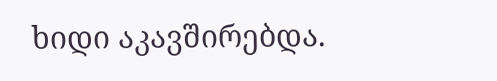ხიდი აკავშირებდა.